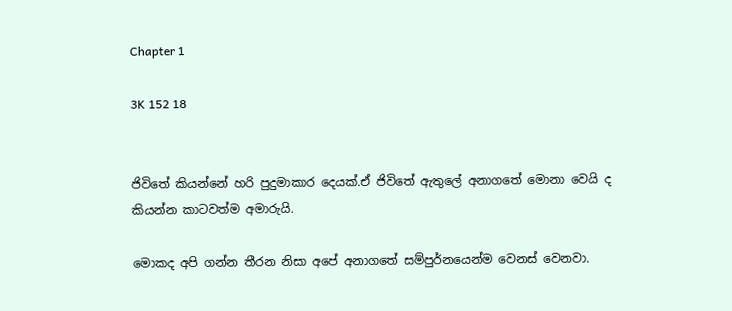Chapter 1

3K 152 18


ජිවිතේ කියන්නේ හරි පුදුමාකාර දෙයක්.ඒ ජිවිතේ ඇතුලේ අනාගතේ මොනා වෙයි ද කියන්න කාටවත්ම අමාරුයි.

මොකද අපි ගන්න තීරන නිසා අපේ අනාගතේ සම්පුර්නයෙන්ම වෙනස් වෙනවා.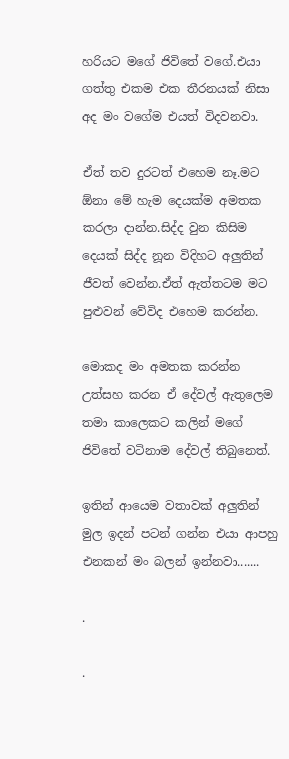හරියට මගේ ජිවිතේ වගේ.එයා ගත්තු එකම එක තීරනයක් නිසා අද මං වගේම එයත් විදවනවා.

ඒත් තව දුරටත් එහෙම නෑ.මට ඕනා මේ හැම දෙයක්ම අමතක කරලා දාන්න.සිද්ද වුන කිසිම දෙයක් සිද්ද නූන විදිහට අලුතින් ජීවත් වෙන්න.ඒත් ඇත්තටම මට පුළුවන් වේවිද එහෙම කරන්න.

මොකද මං අමතක කරන්න උත්සහ කරන ඒ දේවල් ඇතුලෙම තමා කාලෙකට කලින් මගේ ජිවිතේ වටිනාම දේවල් තිබුනෙත්.

ඉතින් ආයෙම වතාවක් අලුතින් මුල ඉදන් පටන් ගන්න එයා ආපහු එනකන් මං බලන් ඉන්නවා.......

.

.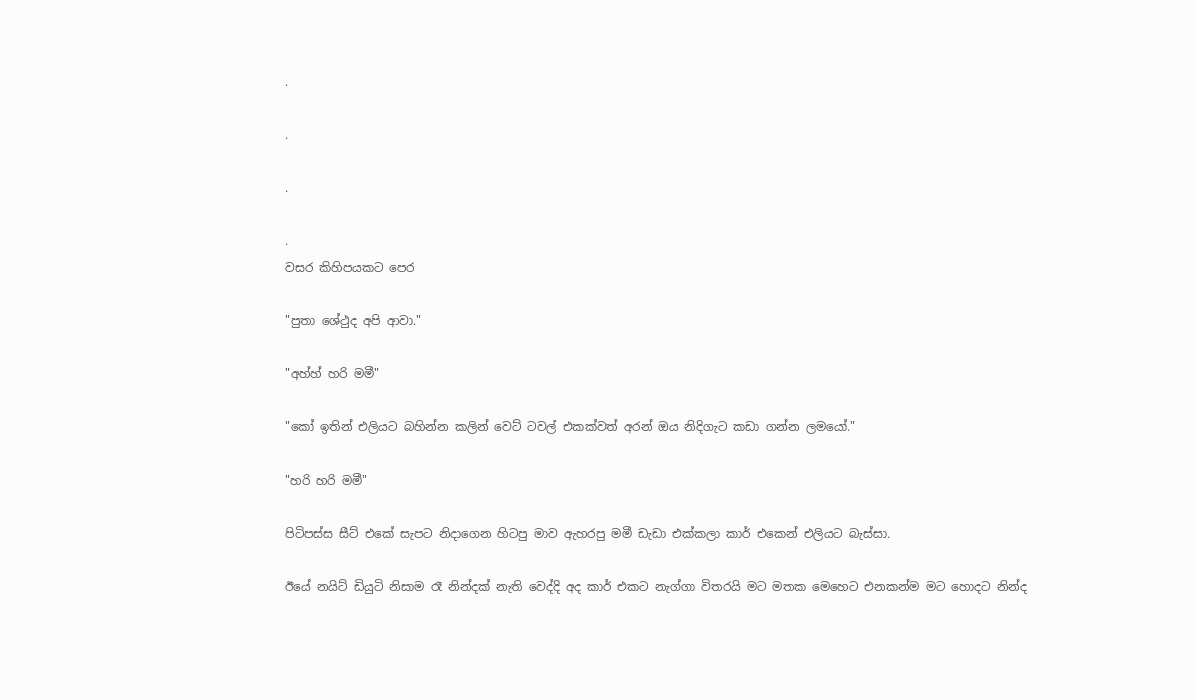.

.

.

.
වසර කිහිපයකට පෙර

"පුතා ශේථුද අපි ආවා."

"අහ්හ් හරි මමී"

"කෝ ඉතින් එලියට බහින්න කලින් වෙට් ටවල් එකක්වත් අරන් ඔය නිදිගැට කඩා ගන්න ලමයෝ."

"හරි හරි මමී"

පිටිපස්ස සීට් එකේ සැපට නිදාගෙන හිටපු මාව ඇහරපු මමී ඩැඩා එක්කලා කාර් එකෙන් එලියට බැස්සා.

ඊයේ නයිට් ඩියුටි නිසාම රෑ නින්දක් නැති වෙද්දි අද කාර් එකට නැග්ගා විතරයි මට මතක මෙහෙට එනකන්ම මට හොදට නින්ද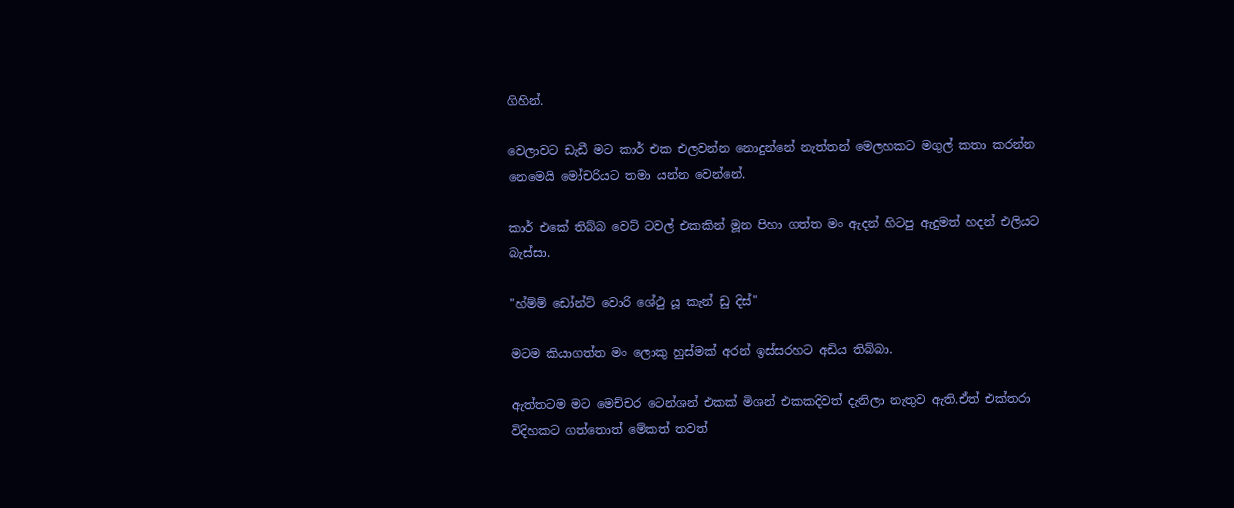ගිහින්.

වෙලාවට ඩැඩී මට කාර් එක එලවන්න නොදුන්නේ නැත්තන් මෙලහකට මගුල් කතා කරන්න නෙමෙයි මෝචරියට තමා යන්න වෙන්නේ.

කාර් එකේ තිබ්බ වෙට් ටවල් එකකින් මූන පිහා ගත්ත මං ඇදන් හිටපු ඇදුමත් හදන් එලියට බැස්සා.

"හ්ම්ම් ඩෝන්ට් වොරි ශේථු යූ කැන් ඩු දිස්"

මටම කියාගත්ත මං ලොකු හුස්මක් අරන් ඉස්සරහට අඩිය තිබ්බා.

ඇත්තටම මට මෙච්චර ටෙන්ශන් එකක් මිශන් එකකදිවත් දැනිලා නැතුව ඇති.ඒත් එක්තරා විදිහකට ගත්තොත් මේකත් තවත්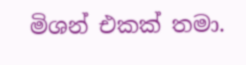මිශන් එකක් තමා.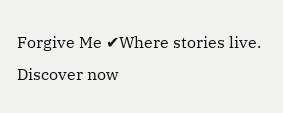Forgive Me ✔Where stories live. Discover now